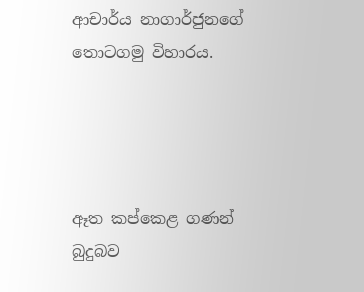ආචාර්ය නාගාර්ජුනගේ තොටගමු විහාරය.




ඈත කප්කෙළ ගණන් බුදුබව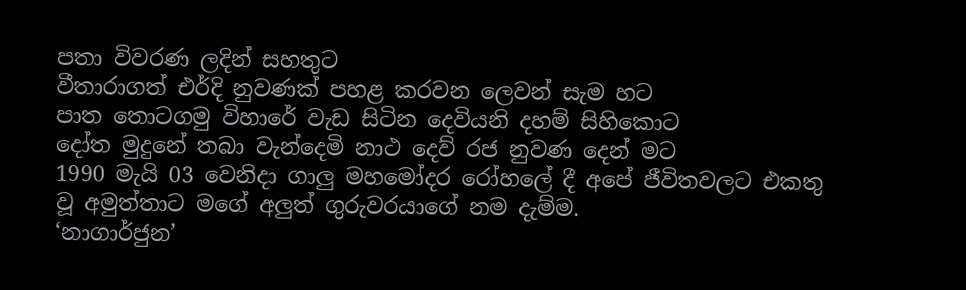පතා විවරණ ලදින් සහතුට
වීතාරාගත් එර්දි නුවණක් පහළ කරවන ලෙවන් සැම හට
පාත තොටගමු විහාරේ වැඩ සිටින දෙවියනි දහම් සිහිකොට
දෝත මුදුනේ තබා වැන්දෙමි නාථ දෙව් රජ නුවණ දෙන් මට
1990 මැයි 03 වෙනිදා ගාලු මහමෝදර රෝහලේ දී අපේ ජීවිතවලට එකතු වූ අමුත්තාට මගේ අලුත් ගුරුවරයාගේ නම දැම්ම.
‘නාගාර්ජුන’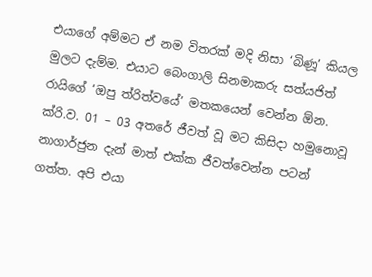එයාගේ අම්මට ඒ නම විතරක් මදි නිසා ‘බිණූ’ කියල මුලට දැම්ම. එයාට බෙංගාලි සිනමාකරු සත්යජිත් රායිගේ ‘ඔපු ත්රිත්වයේ’ මතකයෙන් වෙන්න ඕන. ක්රි.ව. 01 – 03 අතරේ ජීවත් වූ මට කිසිදා හමුනොවූ නාගාර්ජුන දැන් මාත් එක්ක ජීවත්වෙන්න පටන් ගත්ත. අපි එයා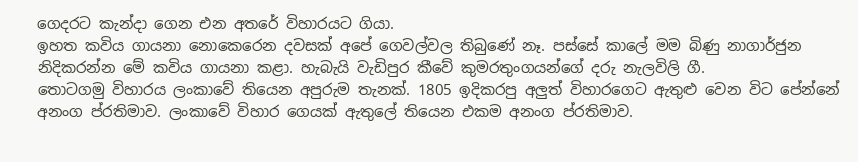ගෙදරට කැන්දා ගෙන එන අතරේ විහාරයට ගියා.
ඉහත කවිය ගායනා නොකෙරෙන දවසක් අපේ ගෙවල්වල තිබුණේ නෑ. පස්සේ කාලේ මම බිණු නාගාර්ජුන නිදිකරන්න මේ කවිය ගායනා කළා. හැබැයි වැඩිපුර කීවේ කුමරතුංගයන්ගේ දරු නැලවිලි ගී.
තොටගමු විහාරය ලංකාවේ තියෙන අපුරුම තැනක්. 1805 ඉදිකරපු අලුත් විහාරගෙට ඇතුළු වෙන විට පේන්නේ අනංග ප්රතිමාව. ලංකාවේ විහාර ගෙයක් ඇතුලේ තියෙන එකම අනංග ප්රතිමාව.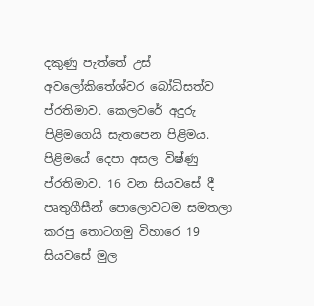දකුණු පැත්තේ උස් අවලෝකිතේශ්වර බෝධිසත්ව ප්රතිමාව. කෙලවරේ අදුරු පිළිමගෙයි සැතපෙන පිළිමය. පිළිමයේ දෙපා අසල විෂ්ණු ප්රතිමාව. 16 වන සියවසේ දී පෘතුගීසීන් පොලොවටම සමතලා කරපු තොටගමු විහාරෙ 19 සියවසේ මුල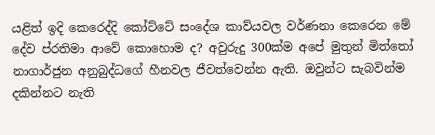යළිත් ඉදි කෙරෙද්දි කෝට්ටේ සංදේශ කාව්යවල වර්ණනා කෙරෙන මේ දේව ප්රතිමා ආවේ කොහොම ද? අවුරුදු 300ක්ම අපේ මුතුන් මිත්තෝ නාගාර්ජුන අනුබුද්ධගේ හීනවල ජීවත්වෙන්න ඇති. ඔවුන්ට සැබවින්ම දකින්නට නැති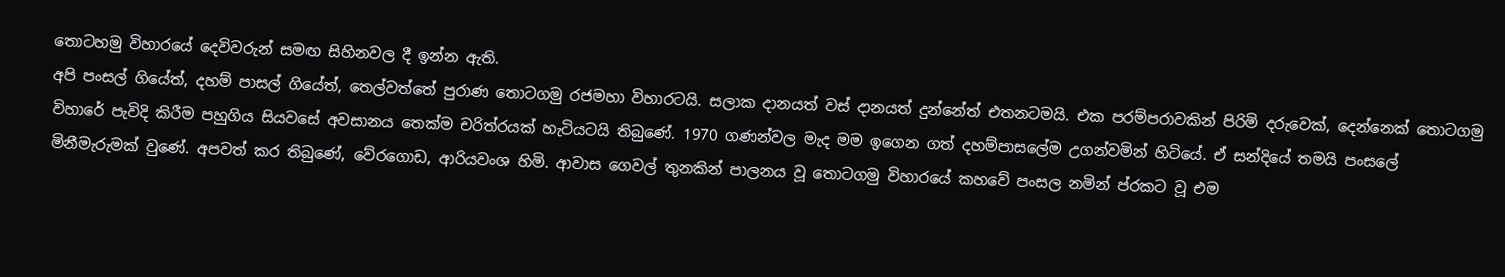තොටහමු විහාරයේ දෙවිවරුන් සමඟ සිහිනවල දී ඉන්න ඇති.
අපි පංසල් ගියේත්, දහම් පාසල් ගියේත්, තෙල්වත්තේ පුරාණ තොටගමු රජමහා විහාරටයි. සලාක දානයත් වස් දානයත් දුන්නේත් එතනටමයි. එක පරම්පරාවකින් පිරිමි දරුවෙක්, දෙන්නෙක් තොටගමු විහාරේ පැවිදි කිරීම පහුගිය සියවසේ අවසානය තෙක්ම චරිත්රයක් හැටියටයි තිබුණේ. 1970 ගණන්වල මැද මම ඉගෙන ගත් දහම්පාසලේම උගන්වමින් හිටියේ. ඒ සන්දියේ තමයි පංසලේ මිනීමැරුමක් වුණේ. අපවත් කර තිබුණේ, වේරගොඩ, ආරියවංශ හිමි. ආවාස ගෙවල් තුනකින් පාලනය වූ තොටගමු විහාරයේ කහවේ පංසල නමින් ප්රකට වූ එම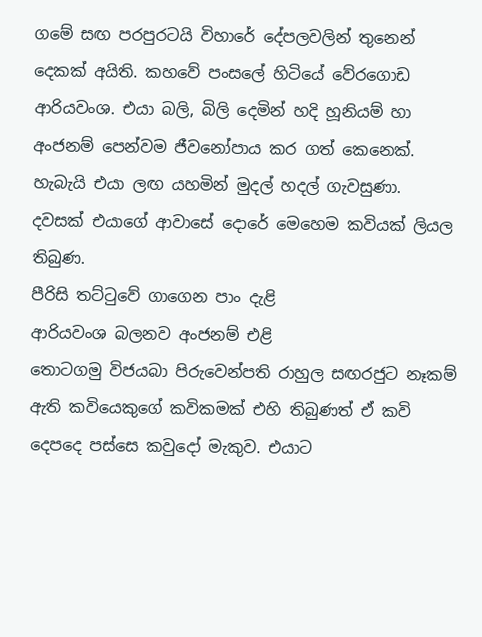ගමේ සඟ පරපුරටයි විහාරේ දේපලවලින් තුනෙන් දෙකක් අයිති. කහවේ පංසලේ හිටියේ වේරගොඩ ආරියවංශ. එයා බලි, බිලි දෙමින් හදි හූනියම් හා අංජනම් පෙන්වම ජීවනෝපාය කර ගත් කෙනෙක්. හැබැයි එයා ලඟ යහමින් මුදල් හදල් ගැවසුණා.
දවසක් එයාගේ ආවාසේ දොරේ මෙහෙම කවියක් ලියල තිබුණ.
පීරිසි තට්ටුවේ ගාගෙන පාං දැළි
ආරියවංශ බලනව අංජනම් එළි
තොටගමු විජයබා පිරුවෙන්පති රාහුල සඟරජුට නෑකම් ඇති කවියෙකුගේ කවිකමක් එහි තිබුණත් ඒ කවි දෙපදෙ පස්සෙ කවුදෝ මැකුව. එයාට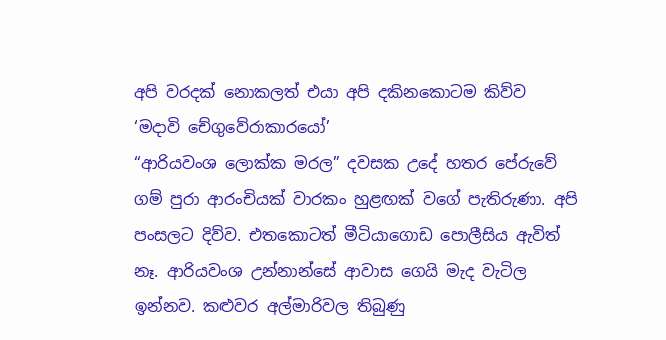අපි වරදක් නොකලත් එයා අපි දකිනකොටම කිව්ව
‘මදාවි චේගුවේරාකාරයෝ’
“ආරියවංශ ලොක්ක මරල” දවසක උදේ හතර පේරුවේ ගම් පුරා ආරංචියක් වාරකං හුළඟක් වගේ පැතිරුණා. අපි පංසලට දිව්ව. එතකොටත් මීටියාගොඩ පොලීසිය ඇවිත් නෑ. ආරියවංශ උන්නාන්සේ ආවාස ගෙයි මැද වැටිල ඉන්නව. කළුවර අල්මාරිවල තිබුණු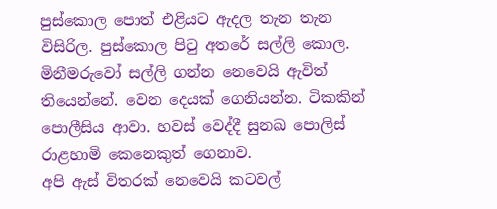පුස්කොල පොත් එළියට ඇදල තැන තැන විසිරිල. පුස්කොල පිටු අතරේ සල්ලි කොල. මිනීමරුවෝ සල්ලි ගන්න නෙවෙයි ඇවිත් තියෙන්නේ. වෙන දෙයක් ගෙනියන්න. ටිකකින් පොලීසිය ආවා. හවස් වෙද්දී සුනඛ පොලිස් රාළහාමි කෙනෙකුත් ගෙනාව.
අපි ඇස් විතරක් නෙවෙයි කටවල්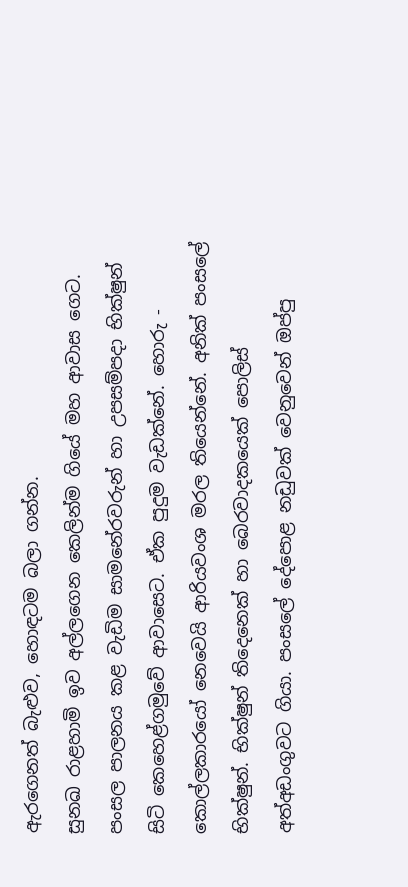ඇරගෙනත් බැළුව, හොඳටම බලා ගන්න.
සුනඛ රාළහාමි ඉව අල්ලගෙන කෙලින්ම ගියේ මහ ආවාස ගෙට. පංසල පාලනය කළ වැඩිම සාමනේරවරුන් හා උපසම්පදා භික්ෂුන් සිටි කෙහෙළ්ගමුවේ ආවාසෙට. ඒක පුදුම වැඩක්නේ. හොරු - කොල්ලකාරයෝ නෙවෙයි ආරියවංශ මරල තියෙන්නේ. අනික් පංසලේ භික්ෂුන්. භික්ෂුන් තිදෙනෙක් හා බෙරවාදකයෙක් පොලිස් අත්අඩංගුවට ගියා. පංසලේ දේපොළ නඩුවක් වෙනුවෙන් ඔප්පු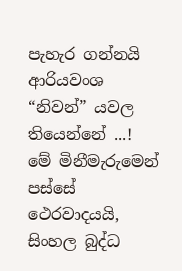පැහැර ගන්නයි ආරියවංශ “නිවන්” යවල තියෙන්නේ ...!
මේ මිනීමැරුමෙන් පස්සේ ථෙරවාදයයි, සිංහල බුද්ධ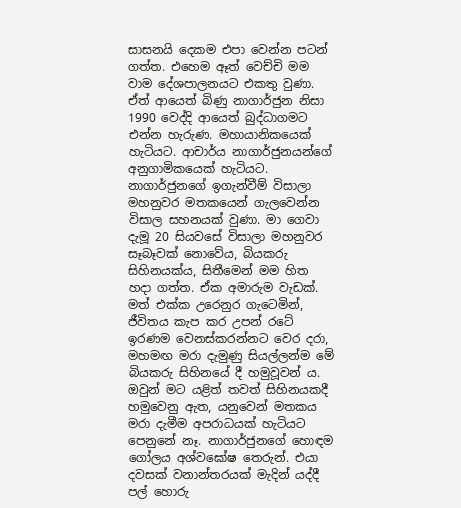සාසනයි දෙකම එපා වෙන්න පටන් ගත්ත. එහෙම ඈත් වෙච්චි මම වාම දේශපාලනයට එකතු වුණා. ඒත් ආයෙත් බිණු නාගාර්ජුන නිසා 1990 වෙද්දි ආයෙත් බුද්ධාගමට එන්න හැරුණ. මහායානිකයෙක් හැටියට. ආචාර්ය නාගාර්ජුනයන්ගේ අනුගාමිකයෙක් හැටියට.
නාගාර්ජුනගේ ඉගැන්වීම් විසාලා මහනුවර මතකයෙන් ගැලවෙන්න විසාල සහනයක් වුණා. මා ගෙවා දැමූ 20 සියවසේ විසාලා මහනුවර සෑබෑවක් නොවේය, බියකරු සිහිනයක්ය, සිතීමෙන් මම හිත හදා ගත්ත. ඒක අමාරුම වැඩක්. මත් එක්ක උරෙනුර ගැටෙමින්, ජීවිතය කැප කර උපන් රටේ ඉරණම වෙනස්කරන්නට වෙර දරා, මහමඟ මරා දැමුණු සියල්ලන්ම මේ බියකරු සිහිනයේ දී හමුවූවන් ය. ඔවුන් මට යළිත් තවත් සිහිනයකදී හමුවෙනු ඇත, යනුවෙන් මතකය මරා දැමීම අපරාධයක් හැටියට පෙනුනේ නෑ. නාගාර්ජුනගේ හොඳම ගෝලය අශ්වඝෝෂ තෙරුන්. එයා දවසක් වනාන්තරයක් මැදින් යද්දී පල් හොරු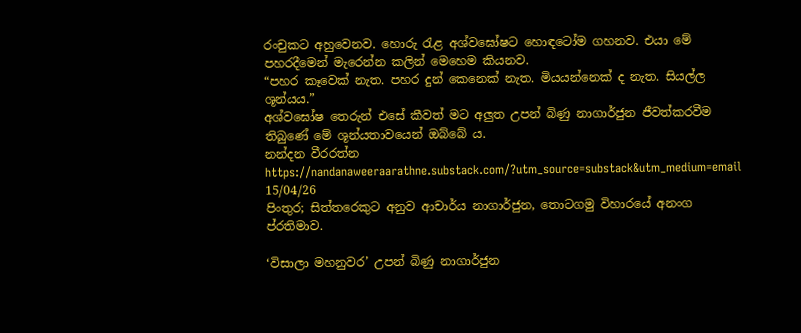රංචුකට අහුවෙනව. හොරු රැළ අශ්වඝෝෂට හොඳටෝම ගහනව. එයා මේ පහරදීමෙන් මැරෙන්න කලින් මෙහෙම කියනව.
“පහර කෑවෙක් නැත. පහර දුන් කෙනෙක් නැත. මියයන්නෙක් ද නැත. සියල්ල ශූන්යය.”
අශ්වඝෝෂ තෙරුන් එසේ කීවත් මට අලුත උපන් බිණු නාගාර්ජුන ජීවත්කරවීම තිබුණේ මේ ශූන්යතාවයෙන් ඔබ්බේ ය.
නන්දන වීරරත්න
https://nandanaweeraarathne.substack.com/?utm_source=substack&utm_medium=email
15/04/26
පිංතුර; සිත්තරෙකුට අනුව ආචාර්ය නාගාර්ජුන, තොටගමු විහාරයේ අනංග ප්රතිමාව.

‘විසාලා මහනුවර’ උපන් බිණු නාගාර්ජුන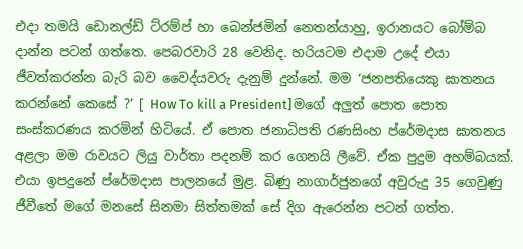එදා තමයි ඩොනල්ඩ් ට්රම්ප් හා බෙන්ජමින් නෙතන්යාහු, ඉරානයට බෝම්බ දාන්න පටන් ගත්තෙ. පෙබරවාරි 28 වෙනිද. හරියටම එදාම උදේ එයා ජීවත්කරන්න බැරි බව වෛද්යවරු දැනුම් දුන්නේ. මම ‘ජනපතියෙකු ඝාතනය කරන්නේ කෙසේ ?’ [ How To kill a President] මගේ අලුත් පොත පොත සංස්කරණය කරමින් හිටියේ. ඒ පොත ජනාධිපති රණසිංහ ප්රේමදාස ඝාතනය අළලා මම රාවයට ලියු වාර්තා පදනම් කර ගෙනයි ලීවේ. ඒක පුදුම අහම්බයක්. එයා ඉපදුනේ ප්රේමදාස පාලනයේ මුළ. බිණු නාගාර්ජුනගේ අවුරුදු 35 ගෙවුණු ජීවීතේ මගේ මනසේ සිනමා සිත්තමක් සේ දිග ඇරෙන්න පටන් ගත්ත.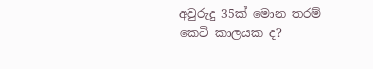අවුරුදු 35ක් මොන තරම් කෙටි කාලයක ද?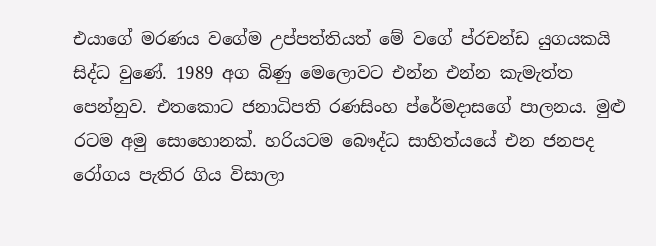එයාගේ මරණය වගේම උප්පත්තියත් මේ වගේ ප්රචන්ඩ යුගයකයි සිද්ධ වුණේ. 1989 අග බිණු මෙලොවට එන්න එන්න කැමැත්ත පෙන්නුව. එතකොට ජනාධිපති රණසිංහ ප්රේමදාසගේ පාලනය. මුළු රටම අමු සොහොනක්. හරියටම බෞද්ධ සාහිත්යයේ එන ජනපද රෝගය පැතිර ගිය විසාලා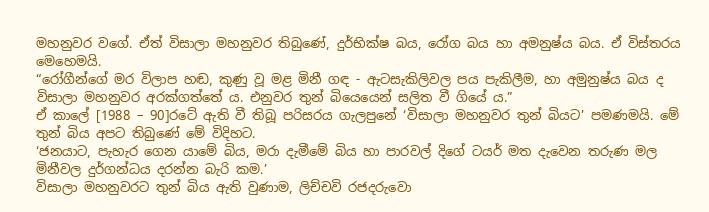මහනුවර වගේ. ඒත් විසාලා මහනුවර තිබුණේ, දුර්භික්ෂ බය, රෝග බය හා අමනුෂ්ය බය. ඒ විස්තරය මෙහෙමයි.
“රෝගීන්ගේ මර විලාප හඬ, කුණු වූ මළ මිනී ගඳ - ඇටසැකිලිවල පය පැකිලීම, හා අමුනුෂ්ය බය ද විසාලා මහනුවර අරක්ගත්තේ ය. එනුවර තුන් බියෙයෙන් සලිත වී ගියේ ය.”
ඒ කාලේ [1988 – 90]රටේ ඇති වී තිබූ පරිසරය ගැලපුනේ ‘විසාලා මහනුවර තුන් බියට’ පමණමයි. මේ තුන් බිය අපට තිබුණේ මේ විදිහට.
‘ජනයාට, පැහැර ගෙන යාමේ බිය, මරා දැමීමේ බිය හා පාරවල් දිගේ ටයර් මත දැවෙන තරුණ මල මිනීවල දුර්ගන්ධය දරන්න බැරි කම.’
විසාලා මහනුවරට තුන් බිය ඇති වුණාම, ලිච්චවි රජදරුවො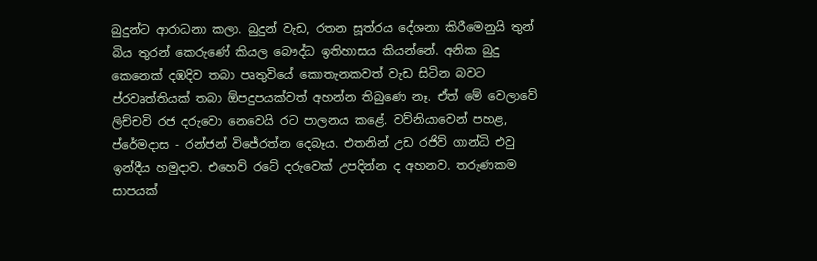බුදුන්ට ආරාධනා කලා. බුදුන් වැඩ, රතන සූත්රය දේශනා කිරීමෙනුයි තුන් බිය තුරන් කෙරුණේ කියල බෞද්ධ ඉතිහාසය කියන්නේ. අනික බුදු කෙනෙක් දඹදිව තබා පෘතුවියේ කොතැනකවත් වැඩ සිටින බවට ප්රවෘත්තියක් තබා ඕපදුපයක්වත් අහන්න තිබුණෙ නෑ. ඒත් මේ වෙලාවේ ලිච්චවි රජ දරුවො නෙවෙයි රට පාලනය කළේ. වව්නියාවෙන් පහළ, ප්රේමදාස - රන්ජන් විජේරත්න දෙබෑය. එතනින් උඩ රජිව් ගාන්ධි එවු ඉන්දීය හමුදාව. එහෙව් රටේ දරුවෙක් උපදින්න ද අහනව. තරුණකම සාපයක්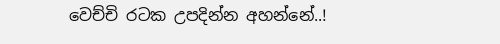වෙච්චි රටක උපදින්න අහන්නේ..!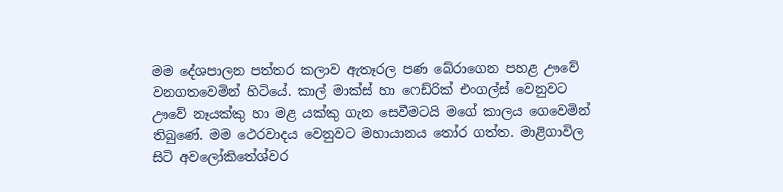මම දේශපාලන පත්තර කලාව ඇතෑරල පණ බේරාගෙන පහළ ඌවේ වනගතවෙමින් හිටියේ. කාල් මාක්ස් හා ෆෙඩ්රික් එංගල්ස් වෙනුවට ඌවේ නෑයක්කු හා මළ යක්කු ගැන සෙවීමටයි මගේ කාලය ගෙවෙමින් තිබුණේ. මම ථෙරවාදය වෙනුවට මහායානය තෝර ගත්ත. මාළිගාවිල සිටි අවලෝකිතේශ්වර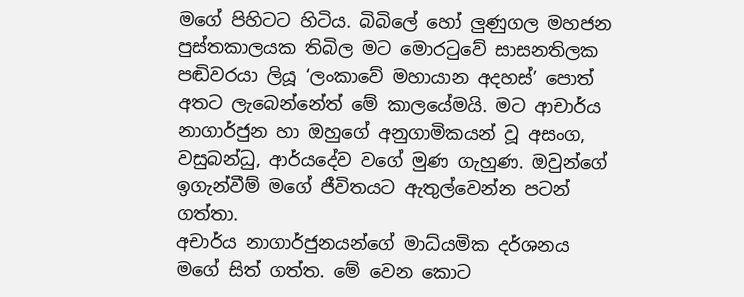මගේ පිහිටට හිටිය. බිබිලේ හෝ ලුණුගල මහජන පුස්තකාලයක තිබිල මට මොරටුවේ සාසනතිලක පඬිවරයා ලියූ ‘ලංකාවේ මහායාන අදහස්’ පොත් අතට ලැබෙන්නේත් මේ කාලයේමයි. මට ආචාර්ය නාගාර්ජුන හා ඔහුගේ අනුගාමිකයන් වූ අසංග, වසුබන්ධු, ආර්යදේව වගේ මුණ ගැහුණ. ඔවුන්ගේ ඉගැන්වීම් මගේ ජීවිතයට ඇතුල්වෙන්න පටන් ගත්තා.
අචාර්ය නාගාර්ජුනයන්ගේ මාධ්යමික දර්ශනය මගේ සිත් ගත්ත. මේ වෙන කොට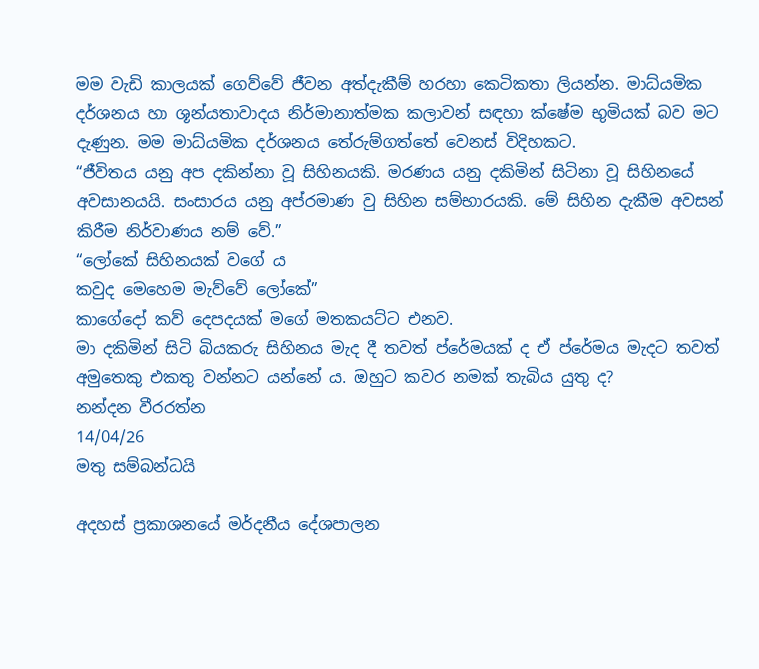මම වැඩි කාලයක් ගෙව්වේ ජීවන අත්දැකීම් හරහා කෙටිකතා ලියන්න. මාධ්යමික දර්ශනය හා ශූන්යතාවාදය නිර්මානාත්මක කලාවන් සඳහා ක්ෂේම භුමියක් බව මට දැණුන. මම මාධ්යමික දර්ශනය තේරුම්ගත්තේ වෙනස් විදිහකට.
“ජීවිතය යනු අප දකින්නා වූ සිහිනයකි. මරණය යනු දකිමින් සිටිනා වූ සිහිනයේ අවසානයයි. සංසාරය යනු අප්රමාණ වු සිහින සම්භාරයකි. මේ සිහින දැකීම අවසන් කිරීම නිර්වාණය නම් වේ.”
“ලෝකේ සිහිනයක් වගේ ය
කවුද මෙහෙම මැව්වේ ලෝකේ”
කාගේදෝ කව් දෙපදයක් මගේ මතකයට්ට එනව.
මා දකිමින් සිටි බියකරු සිහිනය මැද දී තවත් ප්රේමයක් ද ඒ ප්රේමය මැදට තවත් අමුතෙකු එකතු වන්නට යන්නේ ය. ඔහුට කවර නමක් තැබිය යුතු ද?
නන්දන වීරරත්න
14/04/26
මතු සම්බන්ධයි

අදහස් ප්‍රකාශනයේ මර්දනීය දේශපාලන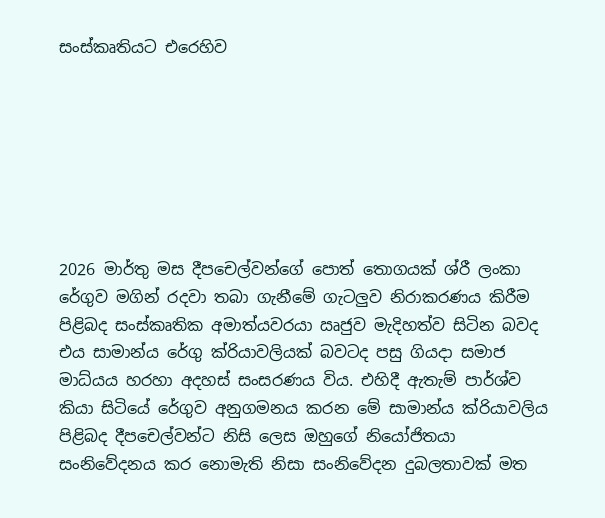සංස්කෘතියට එරෙහිව







2026 මාර්තු මස දීපචෙල්වන්ගේ පොත් තොගයක් ශ්රී ලංකා රේගුව මගින් රදවා තබා ගැනීමේ ගැටලුව නිරාකරණය කිරීම පිළිබද සංස්කෘතික අමාත්යවරයා ඍජුව මැදිහත්ව සිටින බවද එය සාමාන්ය රේගු ක්රියාවලියක් බවටද පසු ගියදා සමාජ මාධ්යය හරහා අදහස් සංසරණය විය. එහිදී ඇතැම් පාර්ශ්ව කියා සිටියේ රේගුව අනුගමනය කරන මේ සාමාන්ය ක්රියාවලිය පිළිබද දීපචෙල්වන්ට නිසි ලෙස ඔහුගේ නියෝජිතයා සංනිවේදනය කර නොමැති නිසා සංනිවේදන දුබලතාවක් මත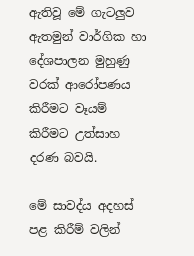ඇතිවූ මේ ගැටලුව ඇතමුන් වාර්ගික හා දේශපාලන මුහුණු වරක් ආරෝපණය කිරීමට වෑයම් කිරීමට උත්සාහ දරණ බවයි.

මේ සාවද්ය අදහස් පළ කිරීම් වලින්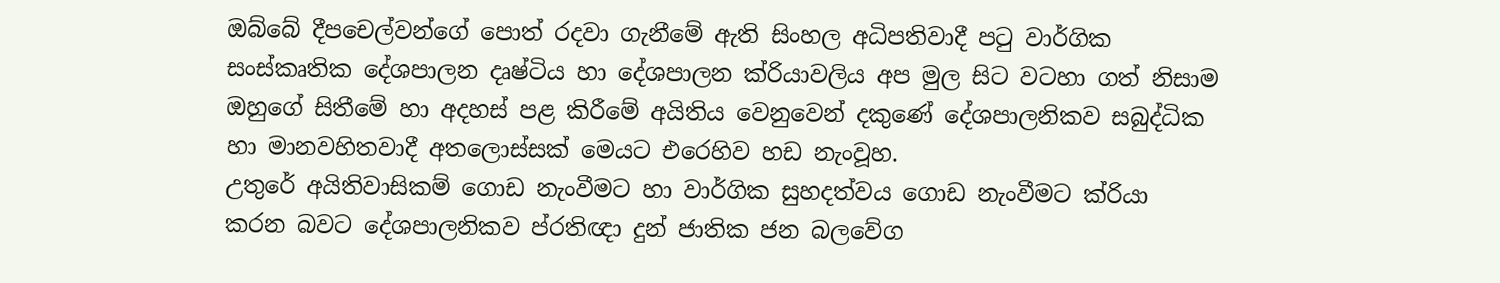ඔබ්බේ දීපචෙල්වන්ගේ පොත් රදවා ගැනීමේ ඇති සිංහල අධිපතිවාදී පටු වාර්ගික සංස්කෘතික දේශපාලන දෘෂ්ටිය හා දේශපාලන ක්රියාවලිය අප මුල සිට වටහා ගත් නිසාම ඔහුගේ සිතීමේ හා අදහස් පළ කිරීමේ අයිතිය වෙනුවෙන් දකුණේ දේශපාලනිකව සබුද්ධික හා මානවහිතවාදී අතලොස්සක් මෙයට එරෙහිව හඩ නැංවූහ.
උතුරේ අයිතිවාසිකම් ගොඩ නැංවීමට හා වාර්ගික සුහදත්වය ගොඩ නැංවීමට ක්රියා කරන බවට දේශපාලනිකව ප්රතිඥා දුන් ජාතික ජන බලවේග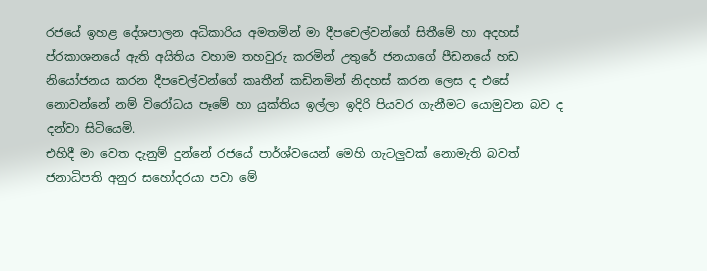රජයේ ඉහළ දේශපාලන අධිකාරිය අමතමින් මා දීපචෙල්වන්ගේ සිතීමේ හා අදහස් ප්රකාශනයේ ඇති අයිතිය වහාම තහවුරු කරමින් උතුරේ ජනයාගේ පීඩනයේ හඩ නියෝජනය කරන දීපචෙල්වන්ගේ කෘතීන් කඩිනමින් නිදහස් කරන ලෙස ද එසේ නොවන්නේ නම් විරෝධය පෑමේ හා යුක්තිය ඉල්ලා ඉදිරි පියවර ගැනීමට යොමුවන බව ද දන්වා සිටියෙමි.
එහිදී මා වෙත දැනුම් දුන්නේ රජයේ පාර්ශ්වයෙන් මෙහි ගැටලුවක් නොමැති බවත් ජනාධිපති අනුර සහෝදරයා පවා මේ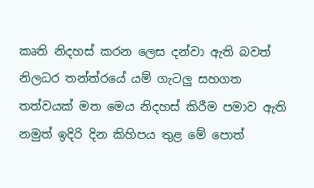කෘති නිදහස් කරන ලෙස දන්වා ඇති බවත් නිලධර තන්ත්රයේ යම් ගැටලු සහගත තත්වයක් මත මෙය නිදහස් කිරීම පමාව ඇති නමුත් ඉදිරි දින කිහිපය තුළ මේ පොත්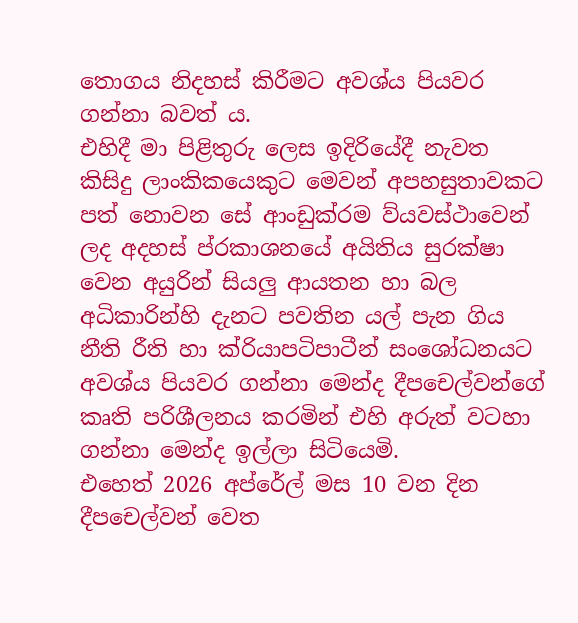තොගය නිදහස් කිරීමට අවශ්ය පියවර ගන්නා බවත් ය.
එහිදී මා පිළිතුරු ලෙස ඉදිරියේදී නැවත කිසිදු ලාංකිකයෙකුට මෙවන් අපහසුතාවකට පත් නොවන සේ ආංඩුක්රම ව්යවස්ථාවෙන් ලද අදහස් ප්රකාශනයේ අයිතිය සුරක්ෂා වෙන අයුරින් සියලු ආයතන හා බල අධිකාරින්හි දැනට පවතින යල් පැන ගිය නීති රීති හා ක්රියාපටිපාටීන් සංශෝධනයට අවශ්ය පියවර ගන්නා මෙන්ද දීපචෙල්වන්ගේ කෘති පරිශීලනය කරමින් එහි අරුත් වටහා ගන්නා මෙන්ද ඉල්ලා සිටියෙමි.
එහෙත් 2026 අප්රේල් මස 10 වන දින දීපචෙල්වන් වෙත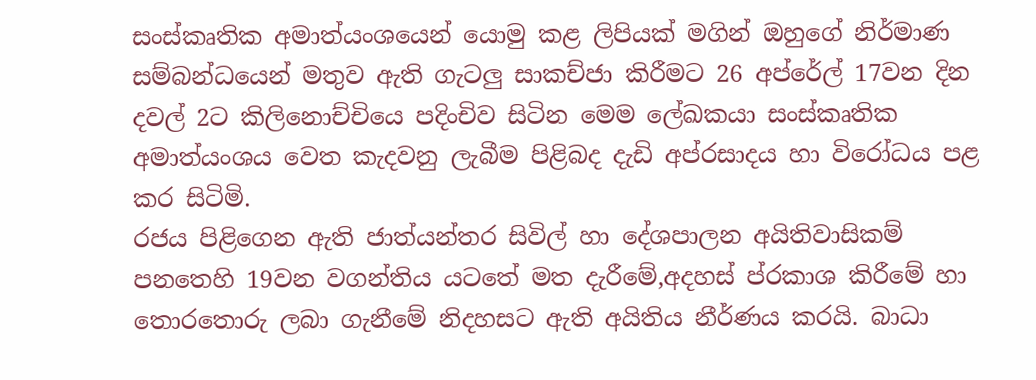සංස්කෘතික අමාත්යංශයෙන් යොමු කළ ලිපියක් මගින් ඔහුගේ නිර්මාණ සම්බන්ධයෙන් මතුව ඇති ගැටලු සාකච්ජා කිරීමට 26 අප්රේල් 17වන දින දවල් 2ට කිලිනොච්චියෙ පදිංචිව සිටින මෙම ලේඛකයා සංස්කෘතික අමාත්යංශය වෙත කැදවනු ලැබීම පිළිබද දැඩි අප්රසාදය හා විරෝධය පළ කර සිටිමි.
රජය පිළිගෙන ඇති ජාත්යන්තර සිවිල් හා දේශපාලන අයිතිවාසිකම් පනතෙහි 19වන වගන්තිය යටතේ මත දැරීමේ,අදහස් ප්රකාශ කිරීමේ හා තොරතොරු ලබා ගැනීමේ නිදහසට ඇති අයිතිය නීර්ණය කරයි. බාධා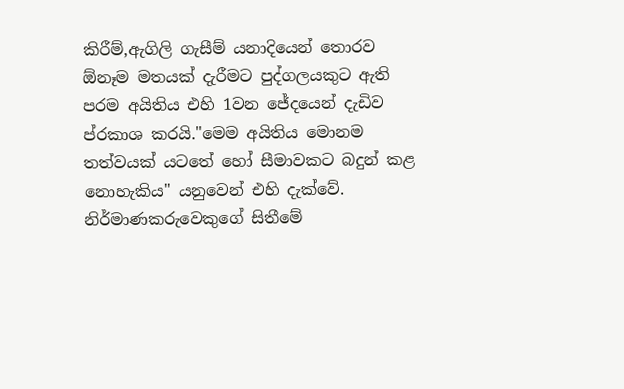කිරීම්,ඇගිලි ගැසීම් යනාදියෙන් තොරව ඕනෑම මතයක් දැරීමට පුද්ගලයකුට ඇති පරම අයිතිය එහි 1වන ජේදයෙන් දැඩිව ප්රකාශ කරයි."මෙම අයිතිය මොනම තත්වයක් යටතේ හෝ සීමාවකට බදුන් කළ නොහැකිය" යනුවෙන් එහි දැක්වේ.
නිර්මාණකරුවෙකුගේ සිතීමේ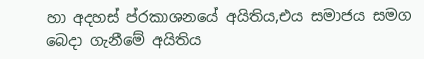හා අදහස් ප්රකාශනයේ අයිතිය,එය සමාජය සමග බෙදා ගැනීමේ අයිතිය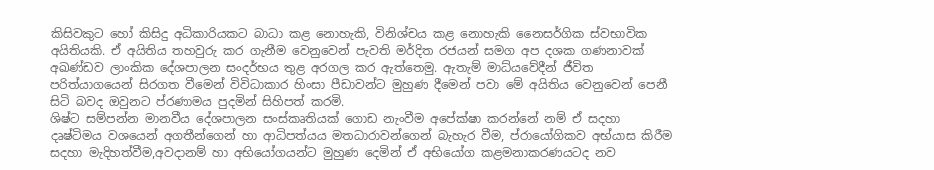කිසිවකුට හෝ කිසිදු අධිකාරියකට බාධා කළ නොහැකි, විනිශ්චය කළ නොහැකි නෛසර්ගික ස්වභාවික අයිතියකි. ඒ අයිතිය තහවුරු කර ගැනීම වෙනුවෙන් පැවති මර්දිත රජයන් සමග අප දශක ගණනාවක් අඛණ්ඩව ලාංකික දේශපාලන සංදර්භය තුළ අරගල කර ඇත්තෙමු. ඇතැම් මාධ්යවේදීන් ජීවිත පරිත්යාගයෙන් සිරගත වීමෙන් විවිධාකාර හිංසා පීඩාවන්ට මුහුණ දීමෙන් පවා මේ අයිතිය වෙනුවෙන් පෙනී සිටි බවද ඔවුනට ප්රණාමය පුදමින් සිහිපත් කරමි.
ශිෂ්ට සම්පන්න මානවීය දේශපාලන සංස්කෘතියක් ගොඩ නැංවීම අපේක්ෂා කරන්නේ නම් ඒ සදහා දෘෂ්ටිමය වශයෙන් අගතීන්ගෙන් හා ආධිපත්යය මතධාරාවන්ගෙන් බැහැර වීම, ප්රායෝගිකව අභ්යාස කිරීම සදහා මැදිහත්වීම,අවදානම් හා අභියෝගයන්ට මුහුණ දෙමින් ඒ අභියෝග කළමනාකරණයටද නව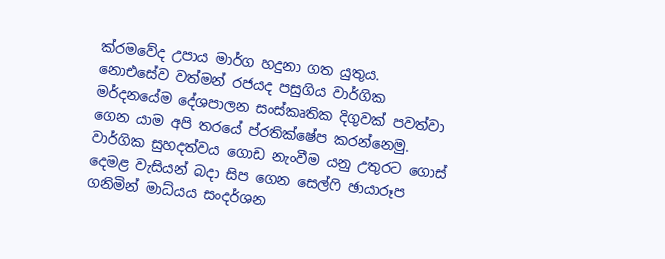ක්රමවේද උපාය මාර්ග හදුනා ගත යුතුය.
නොඑසේව වත්මන් රජයද පසුගිය වාර්ගික මර්දනයේම දේශපාලන සංස්කෘතික දිගුවක් පවත්වා ගෙන යාම අපි තරයේ ප්රතික්ෂේප කරන්නෙමු.
වාර්ගික සුහදත්වය ගොඩ නැංවීම යනු උතුරට ගොස් දෙමළ වැසියන් බදා සිප ගෙන සෙල්ෆි ඡායාරූප ගනිමින් මාධ්යය සංදර්ශන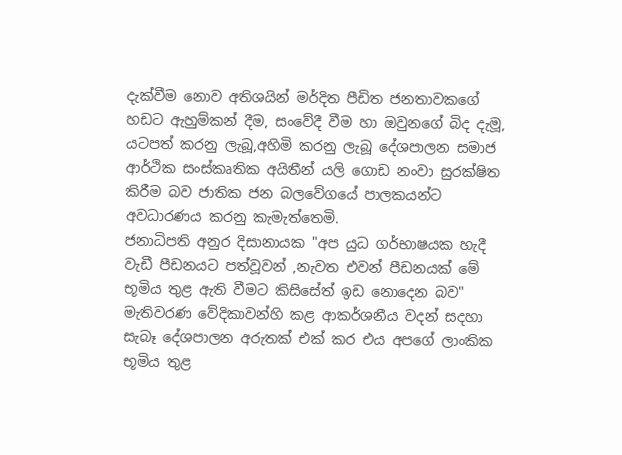දැක්වීම නොව අතිශයින් මර්දිත පීඩිත ජනතාවකගේ හඩට ඇහුම්කන් දීම, සංවේදී වීම හා ඔවුනගේ බිද දැමූ, යටපත් කරනු ලැබූ,අහිමි කරනු ලැබූ දේශපාලන සමාජ ආර්ථික සංස්කෘතික අයිතීන් යලි ගොඩ නංවා සුරක්ෂිත කිරීම බව ජාතික ජන බලවේගයේ පාලකයන්ට අවධාරණය කරනු කැමැත්තෙමි.
ජනාධිපති අනුර දිසානායක "අප යුධ ගර්භාෂයක හැදී වැඩී පීඩනයට පත්වූවන් ,නැවත එවන් පීඩනයක් මේ භූමිය තුළ ඇති වීමට කිසිසේත් ඉඩ නොදෙන බව" මැතිවරණ වේදිකාවන්හි කළ ආකර්ශනීය වදන් සදහා සැබෑ දේශපාලන අරුතක් එක් කර එය අපගේ ලාංකික භූමිය තුළ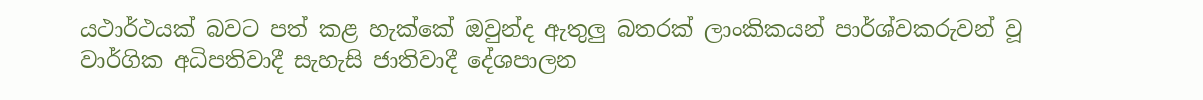යථාර්ථයක් බවට පත් කළ හැක්කේ ඔවුන්ද ඇතුලු බතරක් ලාංකිකයන් පාර්ශ්වකරුවන් වූ වාර්ගික අධිපතිවාදී සැහැසි ජාතිවාදී දේශපාලන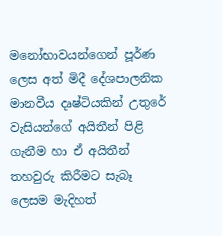මනෝභාවයන්ගෙන් පූර්ණ ලෙස අත් මිදී දේශපාලනික මානවීය දෘෂ්ටියකින් උතුරේ වැසියන්ගේ අයිතීන් පිළි ගැනීම හා ඒ අයිතීන් තහවුරු කිරීමට සැබෑ ලෙසම මැදිහත්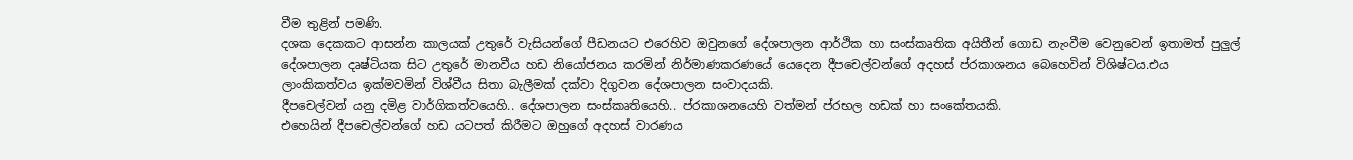වීම තුළින් පමණි.
දශක දෙකකට ආසන්න කාලයක් උතුරේ වැසියන්ගේ පීඩනයට එරෙහිව ඔවුනගේ දේශපාලන ආර්ථික හා සංස්කෘතික අයිතීන් ගොඩ නැංවීම වෙනුවෙන් ඉතාමත් පුලුල් දේශපාලන දෘෂ්ටියක සිට උතුරේ මානවීය හඩ නියෝජනය කරමින් නිර්මාණකරණයේ යෙදෙන දීපචෙල්වන්ගේ අදහස් ප්රකාශනය බෙහෙවින් විශිෂ්ටය.එය ලාංකිකත්වය ඉක්මවමින් විශ්වීය සිතා බැලීමක් දක්වා දිගුවන දේශපාලන සංවාදයකි.
දීපචෙල්වන් යනු දමිළ වාර්ගිකත්වයෙහි.. දේශපාලන සංස්කෘතියෙහි.. ප්රකාශනයෙහි වත්මන් ප්රභල හඩක් හා සංකේතයකි.
එහෙයින් දීපචෙල්වන්ගේ හඩ යටපත් කිරීමට ඔහුගේ අදහස් වාරණය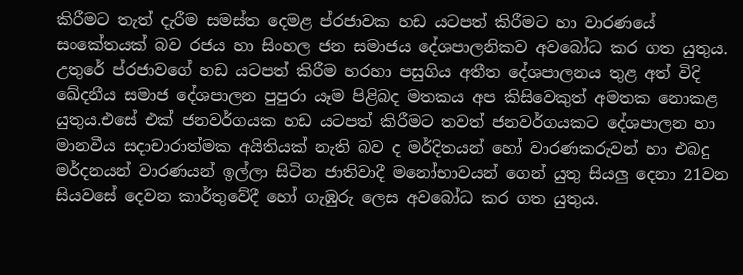කිරීමට තැත් දැරීම සමස්ත දෙමළ ප්රජාවක හඩ යටපත් කිරීමට හා වාරණයේ සංකේතයක් බව රජය හා සිංහල ජන සමාජය දේශපාලනිකව අවබෝධ කර ගත යුතුය. උතුරේ ප්රජාවගේ හඩ යටපත් කිරීම හරහා පසුගිය අතීත දේශපාලනය තුළ අත් විදි ඛේදනීය සමාජ දේශපාලන පුපුරා යෑම පිළිබද මතකය අප කිසිවෙකුත් අමතක නොකළ යුතුය.එසේ එක් ජනවර්ගයක හඩ යටපත් කිරීමට තවත් ජනවර්ගයකට දේශපාලන හා මානවීය සදාචාරාත්මක අයිතියක් නැති බව ද මර්දිතයන් හෝ වාරණකරුවන් හා එබදු මර්දනයන් වාරණයන් ඉල්ලා සිටින ජාතිවාදී මනෝභාවයන් ගෙන් යුතු සියලු දෙනා 21වන සියවසේ දෙවන කාර්තුවේදී හෝ ගැඹුරු ලෙස අවබෝධ කර ගත යුතුය.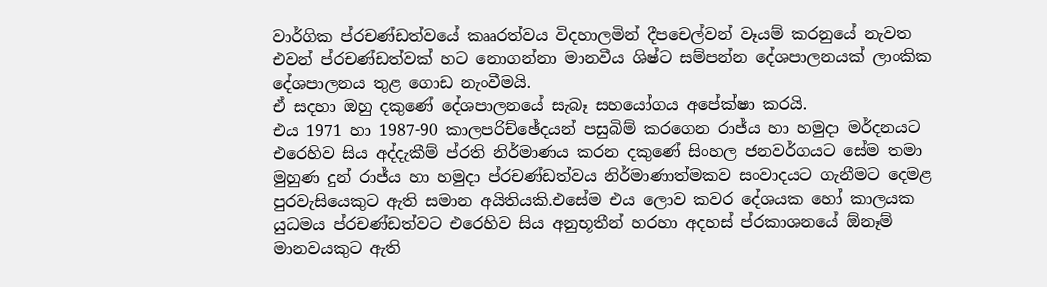වාර්ගික ප්රචණ්ඩත්වයේ කෲරත්වය විදහාලමින් දීපචෙල්වන් වෑයම් කරනුයේ නැවත එවන් ප්රචණ්ඩත්වක් හට නොගන්නා මානවීය ශිෂ්ට සම්පන්න දේශපාලනයක් ලාංකික දේශපාලනය තුළ ගොඩ නැංවීමයි.
ඒ සදහා ඔහු දකුණේ දේශපාලනයේ සැබෑ සහයෝගය අපේක්ෂා කරයි.
එය 1971 හා 1987-90 කාලපරිච්ඡේදයන් පසුබිම් කරගෙන රාජ්ය හා හමුදා මර්දනයට එරෙහිව සිය අද්දැකීම් ප්රති නිර්මාණය කරන දකුණේ සිංහල ජනවර්ගයට සේම තමා මුහුණ දුන් රාජ්ය හා හමුදා ප්රචණ්ඩත්වය නිර්මාණාත්මකව සංවාදයට ගැනීමට දෙමළ පුරවැසියෙකුට ඇති සමාන අයිතියකි.එසේම එය ලොව කවර දේශයක හෝ කාලයක යුධමය ප්රචණ්ඩත්වට එරෙහිව සිය අනුභූතීන් හරහා අදහස් ප්රකාශනයේ ඕනෑම් මානවයකුට ඇති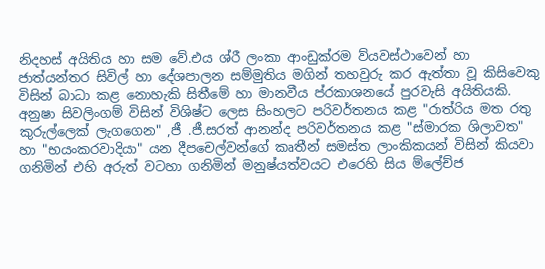නිදහස් අයිතිය හා සම වේ.එය ශ්රී ලංකා ආංඩුක්රම ව්යවස්ථාවෙන් හා ජාත්යන්තර සිවිල් හා දේශපාලන සම්මුතිය මගින් තහවුරු කර ඇත්තා වූ කිසිවෙකු විසින් බාධා කළ නොහැකි සිතීමේ හා මානවීය ප්රකාශනයේ පුරවැසි අයිතියකි.
අනුෂා සිවලිංගම් විසින් විශිෂ්ට ලෙස සිංහලට පරිවර්තනය කළ "රාත්රිය මත රතු කුරුල්ලෙක් ලැගගෙන" ,ජී .ජී.සරත් ආනන්ද පරිවර්තනය කළ "ස්මාරක ශිලාවත" හා "භයංකරවාදියා" යන දීපචෙල්වන්ගේ කෘතීන් සමස්ත ලාංකිකයන් විසින් කියවා ගනිමින් එහි අරුත් වටහා ගනිමින් මනුෂ්යත්වයට එරෙහි සිය ම්ලේච්ජ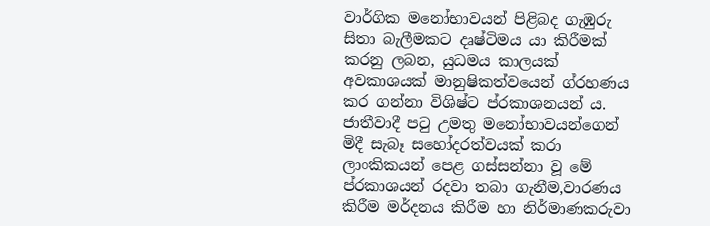වාර්ගික මනෝභාවයන් පිළිබද ගැඹුරු සිතා බැලීමකට දෘෂ්ටිමය යා කිරීමක් කරනු ලබන, යුධමය කාලයක් අවකාශයක් මානුෂිකත්වයෙන් ග්රහණය කර ගන්නා විශිෂ්ට ප්රකාශනයන් ය.
ජාතීවාදී පටු උමතු මනෝභාවයන්ගෙන් මිදී සැබෑ සහෝදරත්වයක් කරා ලාංකිකයන් පෙළ ගස්සන්නා වූ මේ ප්රකාශයන් රදවා තබා ගැනීම,වාරණය කිරීම මර්දනය කිරීම හා නිර්මාණකරුවා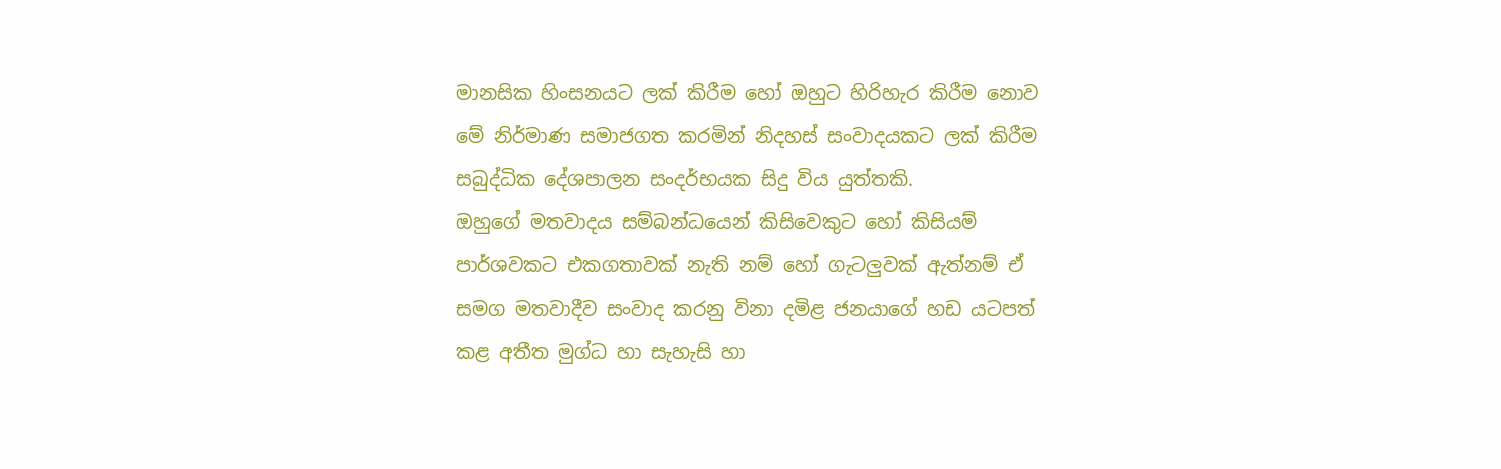මානසික හිංසනයට ලක් කිරීම හෝ ඔහුට හිරිහැර කිරීම නොව මේ නිර්මාණ සමාජගත කරමින් නිදහස් සංවාදයකට ලක් කිරීම සබුද්ධික දේශපාලන සංදර්භයක සිදු විය යුත්තකි.
ඔහුගේ මතවාදය සම්බන්ධයෙන් කිසිවෙකුට හෝ කිසියම් පාර්ශවකට එකගතාවක් නැති නම් හෝ ගැටලුවක් ඇත්නම් ඒ සමග මතවාදීව සංවාද කරනු විනා දමිළ ජනයාගේ හඩ යටපත් කළ අතීත මුග්ධ හා සැහැසි හා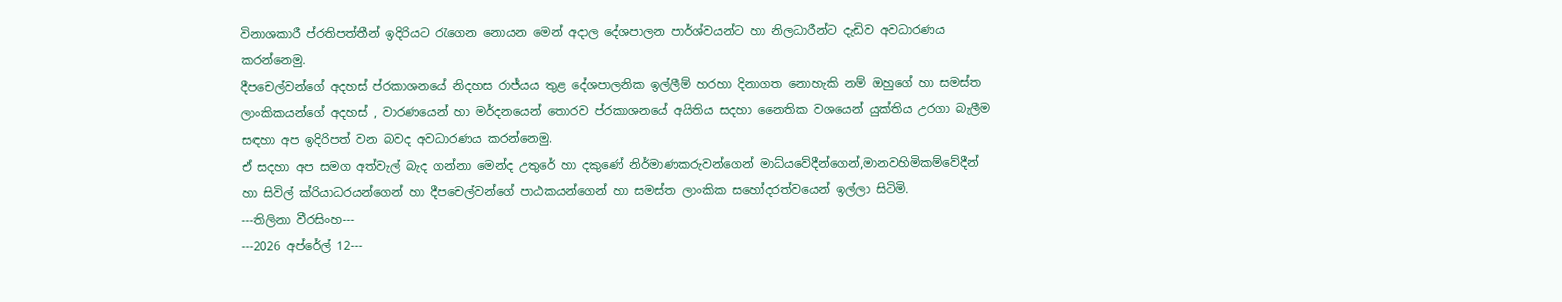විනාශකාරී ප්රතිපත්තීන් ඉදිරියට රැගෙන නොයන මෙන් අදාල දේශපාලන පාර්ශ්වයන්ට හා නිලධාරීන්ට දැඩිව අවධාරණය කරන්නෙමු.
දීපචෙල්වන්ගේ අදහස් ප්රකාශනයේ නිදහස රාජ්යය තුළ දේශපාලනික ඉල්ලීම් හරහා දිනාගත නොහැකි නම් ඔහුගේ හා සමස්ත ලාංකිකයන්ගේ අදහස් , වාරණයෙන් හා මර්දනයෙන් තොරව ප්රකාශනයේ අයිතිය සදහා නෛතික වශයෙන් යුක්තිය උරගා බැලීම සඳහා අප ඉදිරිපත් වන බවද අවධාරණය කරන්නෙමු.
ඒ සදහා අප සමග අත්වැල් බැද ගන්නා මෙන්ද උතුරේ හා දකුණේ නිර්මාණකරුවන්ගෙන් මාධ්යවේදීන්ගෙන්,මානවහිමිකම්වේදීන් හා සිවිල් ක්රියාධරයන්ගෙන් හා දීපචෙල්වන්ගේ පාඨකයන්ගෙන් හා සමස්ත ලාංකික සහෝදරත්වයෙන් ඉල්ලා සිටිමි.
---තිලිනා වීරසිංහ---
---2026 අප්රේල් 12---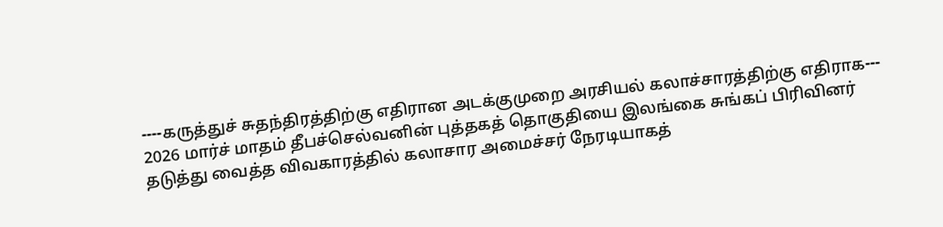----கருத்துச் சுதந்திரத்திற்கு எதிரான அடக்குமுறை அரசியல் கலாச்சாரத்திற்கு எதிராக---
2026 மார்ச் மாதம் தீபச்செல்வனின் புத்தகத் தொகுதியை இலங்கை சுங்கப் பிரிவினர் தடுத்து வைத்த விவகாரத்தில் கலாசார அமைச்சர் நேரடியாகத்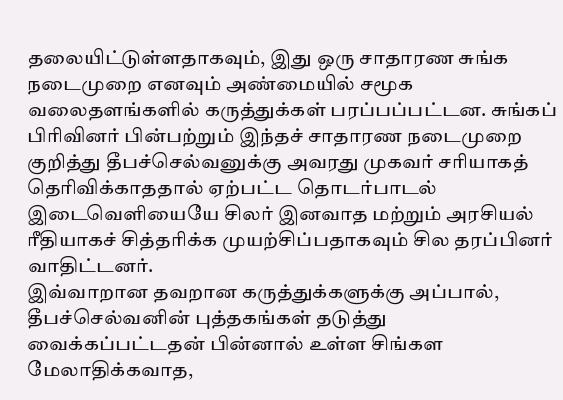தலையிட்டுள்ளதாகவும், இது ஒரு சாதாரண சுங்க நடைமுறை எனவும் அண்மையில் சமூக வலைதளங்களில் கருத்துக்கள் பரப்பப்பட்டன. சுங்கப் பிரிவினர் பின்பற்றும் இந்தச் சாதாரண நடைமுறை குறித்து தீபச்செல்வனுக்கு அவரது முகவர் சரியாகத் தெரிவிக்காததால் ஏற்பட்ட தொடர்பாடல் இடைவெளியையே சிலர் இனவாத மற்றும் அரசியல் ரீதியாகச் சித்தரிக்க முயற்சிப்பதாகவும் சில தரப்பினர் வாதிட்டனர்.
இவ்வாறான தவறான கருத்துக்களுக்கு அப்பால், தீபச்செல்வனின் புத்தகங்கள் தடுத்து வைக்கப்பட்டதன் பின்னால் உள்ள சிங்கள மேலாதிக்கவாத,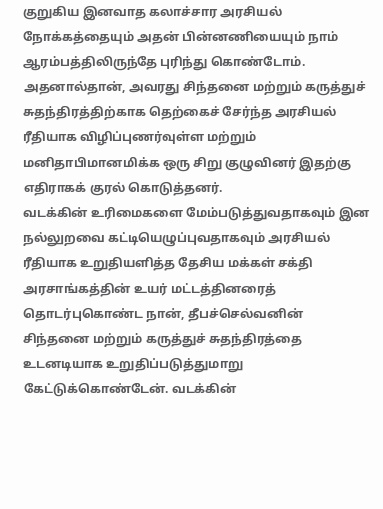குறுகிய இனவாத கலாச்சார அரசியல் நோக்கத்தையும் அதன் பின்னணியையும் நாம் ஆரம்பத்திலிருந்தே புரிந்து கொண்டோம். அதனால்தான், அவரது சிந்தனை மற்றும் கருத்துச் சுதந்திரத்திற்காக தெற்கைச் சேர்ந்த அரசியல் ரீதியாக விழிப்புணர்வுள்ள மற்றும் மனிதாபிமானமிக்க ஒரு சிறு குழுவினர் இதற்கு எதிராகக் குரல் கொடுத்தனர்.
வடக்கின் உரிமைகளை மேம்படுத்துவதாகவும் இன நல்லுறவை கட்டியெழுப்புவதாகவும் அரசியல் ரீதியாக உறுதியளித்த தேசிய மக்கள் சக்தி அரசாங்கத்தின் உயர் மட்டத்தினரைத் தொடர்புகொண்ட நான், தீபச்செல்வனின் சிந்தனை மற்றும் கருத்துச் சுதந்திரத்தை உடனடியாக உறுதிப்படுத்துமாறு கேட்டுக்கொண்டேன். வடக்கின்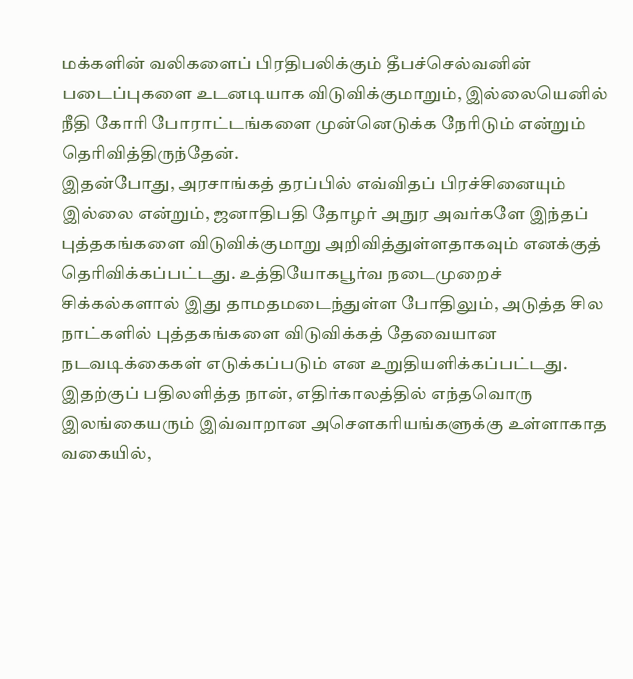மக்களின் வலிகளைப் பிரதிபலிக்கும் தீபச்செல்வனின் படைப்புகளை உடனடியாக விடுவிக்குமாறும், இல்லையெனில் நீதி கோரி போராட்டங்களை முன்னெடுக்க நேரிடும் என்றும் தெரிவித்திருந்தேன்.
இதன்போது, அரசாங்கத் தரப்பில் எவ்விதப் பிரச்சினையும் இல்லை என்றும், ஜனாதிபதி தோழர் அநுர அவர்களே இந்தப் புத்தகங்களை விடுவிக்குமாறு அறிவித்துள்ளதாகவும் எனக்குத் தெரிவிக்கப்பட்டது. உத்தியோகபூர்வ நடைமுறைச் சிக்கல்களால் இது தாமதமடைந்துள்ள போதிலும், அடுத்த சில நாட்களில் புத்தகங்களை விடுவிக்கத் தேவையான நடவடிக்கைகள் எடுக்கப்படும் என உறுதியளிக்கப்பட்டது.
இதற்குப் பதிலளித்த நான், எதிர்காலத்தில் எந்தவொரு இலங்கையரும் இவ்வாறான அசௌகரியங்களுக்கு உள்ளாகாத வகையில்,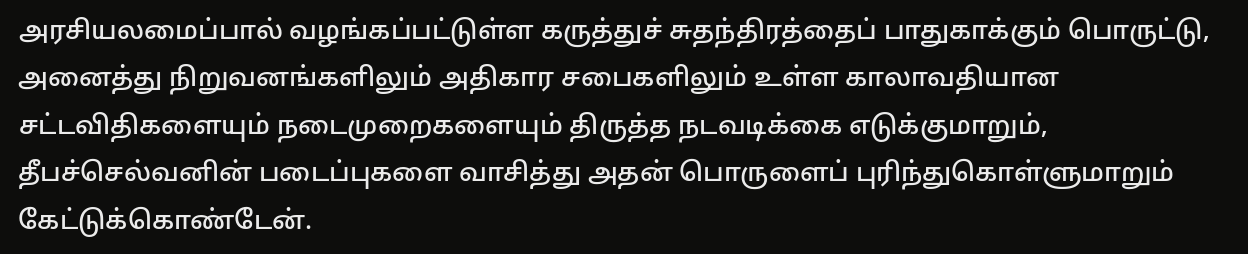அரசியலமைப்பால் வழங்கப்பட்டுள்ள கருத்துச் சுதந்திரத்தைப் பாதுகாக்கும் பொருட்டு, அனைத்து நிறுவனங்களிலும் அதிகார சபைகளிலும் உள்ள காலாவதியான சட்டவிதிகளையும் நடைமுறைகளையும் திருத்த நடவடிக்கை எடுக்குமாறும், தீபச்செல்வனின் படைப்புகளை வாசித்து அதன் பொருளைப் புரிந்துகொள்ளுமாறும் கேட்டுக்கொண்டேன்.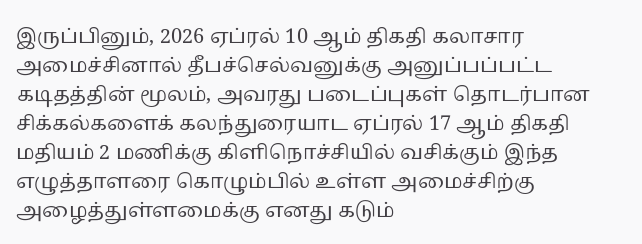இருப்பினும், 2026 ஏப்ரல் 10 ஆம் திகதி கலாசார அமைச்சினால் தீபச்செல்வனுக்கு அனுப்பப்பட்ட கடிதத்தின் மூலம், அவரது படைப்புகள் தொடர்பான சிக்கல்களைக் கலந்துரையாட ஏப்ரல் 17 ஆம் திகதி மதியம் 2 மணிக்கு கிளிநொச்சியில் வசிக்கும் இந்த எழுத்தாளரை கொழும்பில் உள்ள அமைச்சிற்கு அழைத்துள்ளமைக்கு எனது கடும்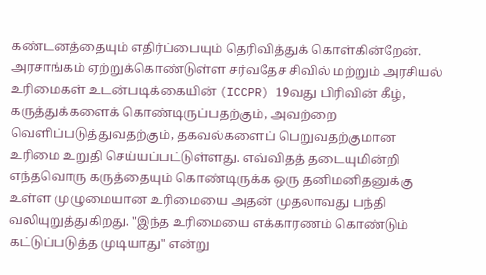கண்டனத்தையும் எதிர்ப்பையும் தெரிவித்துக் கொள்கின்றேன்.
அரசாங்கம் ஏற்றுக்கொண்டுள்ள சர்வதேச சிவில் மற்றும் அரசியல் உரிமைகள் உடன்படிக்கையின் (ICCPR) 19வது பிரிவின் கீழ், கருத்துக்களைக் கொண்டிருப்பதற்கும், அவற்றை வெளிப்படுத்துவதற்கும், தகவல்களைப் பெறுவதற்குமான உரிமை உறுதி செய்யப்பட்டுள்ளது. எவ்விதத் தடையுமின்றி எந்தவொரு கருத்தையும் கொண்டிருக்க ஒரு தனிமனிதனுக்கு உள்ள முழுமையான உரிமையை அதன் முதலாவது பந்தி வலியுறுத்துகிறது. "இந்த உரிமையை எக்காரணம் கொண்டும் கட்டுப்படுத்த முடியாது" என்று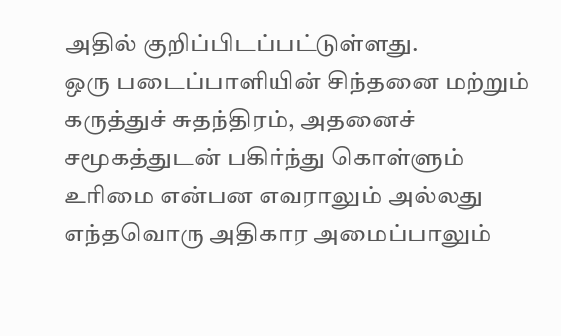அதில் குறிப்பிடப்பட்டுள்ளது.
ஒரு படைப்பாளியின் சிந்தனை மற்றும் கருத்துச் சுதந்திரம், அதனைச் சமூகத்துடன் பகிர்ந்து கொள்ளும் உரிமை என்பன எவராலும் அல்லது எந்தவொரு அதிகார அமைப்பாலும்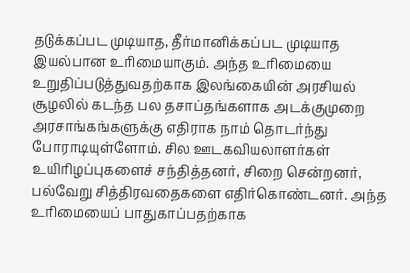தடுக்கப்பட முடியாத, தீர்மானிக்கப்பட முடியாத இயல்பான உரிமையாகும். அந்த உரிமையை உறுதிப்படுத்துவதற்காக இலங்கையின் அரசியல் சூழலில் கடந்த பல தசாப்தங்களாக அடக்குமுறை அரசாங்கங்களுக்கு எதிராக நாம் தொடர்ந்து போராடியுள்ளோம். சில ஊடகவியலாளர்கள் உயிரிழப்புகளைச் சந்தித்தனர், சிறை சென்றனர், பல்வேறு சித்திரவதைகளை எதிர்கொண்டனர். அந்த உரிமையைப் பாதுகாப்பதற்காக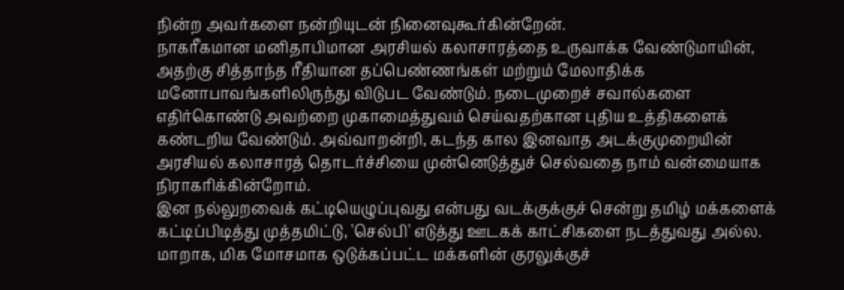நின்ற அவர்களை நன்றியுடன் நினைவுகூர்கின்றேன்.
நாகரீகமான மனிதாபிமான அரசியல் கலாசாரத்தை உருவாக்க வேண்டுமாயின், அதற்கு சித்தாந்த ரீதியான தப்பெண்ணங்கள் மற்றும் மேலாதிக்க மனோபாவங்களிலிருந்து விடுபட வேண்டும். நடைமுறைச் சவால்களை எதிர்கொண்டு அவற்றை முகாமைத்துவம் செய்வதற்கான புதிய உத்திகளைக் கண்டறிய வேண்டும். அவ்வாறன்றி, கடந்த கால இனவாத அடக்குமுறையின் அரசியல் கலாசாரத் தொடர்ச்சியை முன்னெடுத்துச் செல்வதை நாம் வன்மையாக நிராகரிக்கின்றோம்.
இன நல்லுறவைக் கட்டியெழுப்புவது என்பது வடக்குக்குச் சென்று தமிழ் மக்களைக் கட்டிப்பிடித்து முத்தமிட்டு, 'செல்பி' எடுத்து ஊடகக் காட்சிகளை நடத்துவது அல்ல. மாறாக, மிக மோசமாக ஒடுக்கப்பட்ட மக்களின் குரலுக்குச்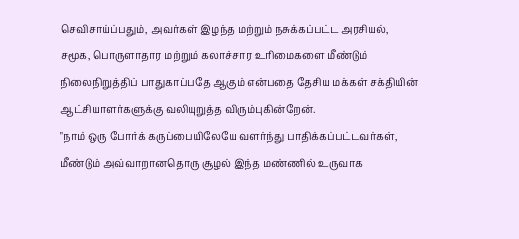செவிசாய்ப்பதும், அவர்கள் இழந்த மற்றும் நசுக்கப்பட்ட அரசியல், சமூக, பொருளாதார மற்றும் கலாச்சார உரிமைகளை மீண்டும் நிலைநிறுத்திப் பாதுகாப்பதே ஆகும் என்பதை தேசிய மக்கள் சக்தியின் ஆட்சியாளர்களுக்கு வலியுறுத்த விரும்புகின்றேன்.
"நாம் ஒரு போர்க் கருப்பையிலேயே வளர்ந்து பாதிக்கப்பட்டவர்கள், மீண்டும் அவ்வாறானதொரு சூழல் இந்த மண்ணில் உருவாக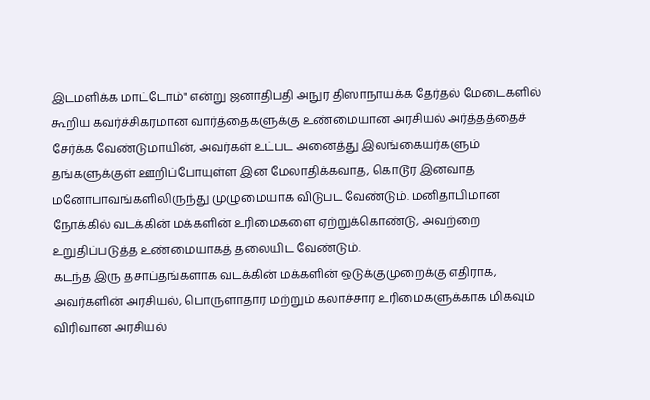இடமளிக்க மாட்டோம்" என்று ஜனாதிபதி அநுர திஸாநாயக்க தேர்தல் மேடைகளில் கூறிய கவர்ச்சிகரமான வார்த்தைகளுக்கு உண்மையான அரசியல் அர்த்தத்தைச் சேர்க்க வேண்டுமாயின், அவர்கள் உட்பட அனைத்து இலங்கையர்களும் தங்களுக்குள் ஊறிப்போயுள்ள இன மேலாதிக்கவாத, கொடூர இனவாத மனோபாவங்களிலிருந்து முழுமையாக விடுபட வேண்டும். மனிதாபிமான நோக்கில் வடக்கின் மக்களின் உரிமைகளை ஏற்றுக்கொண்டு, அவற்றை உறுதிப்படுத்த உண்மையாகத் தலையிட வேண்டும்.
கடந்த இரு தசாப்தங்களாக வடக்கின் மக்களின் ஒடுக்குமுறைக்கு எதிராக, அவர்களின் அரசியல், பொருளாதார மற்றும் கலாச்சார உரிமைகளுக்காக மிகவும் விரிவான அரசியல்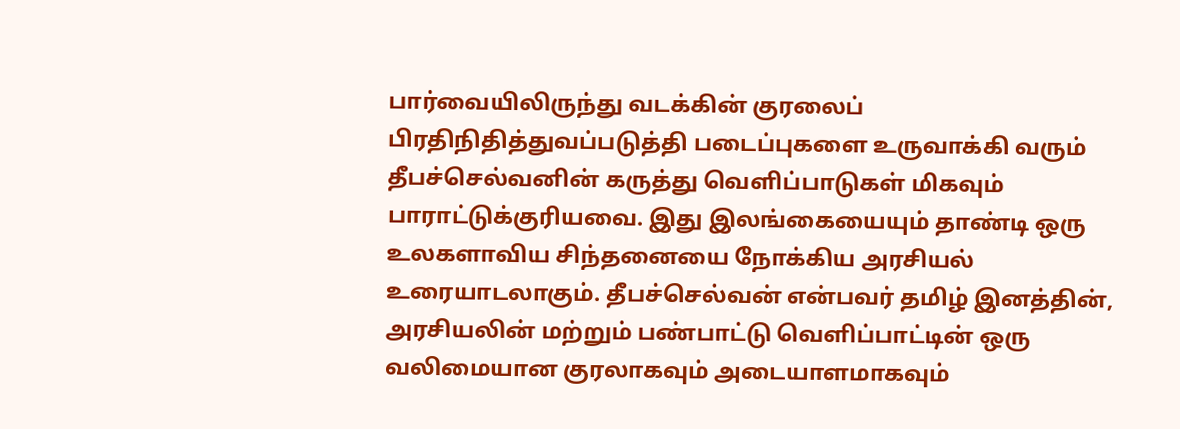பார்வையிலிருந்து வடக்கின் குரலைப் பிரதிநிதித்துவப்படுத்தி படைப்புகளை உருவாக்கி வரும் தீபச்செல்வனின் கருத்து வெளிப்பாடுகள் மிகவும் பாராட்டுக்குரியவை. இது இலங்கையையும் தாண்டி ஒரு உலகளாவிய சிந்தனையை நோக்கிய அரசியல் உரையாடலாகும். தீபச்செல்வன் என்பவர் தமிழ் இனத்தின், அரசியலின் மற்றும் பண்பாட்டு வெளிப்பாட்டின் ஒரு வலிமையான குரலாகவும் அடையாளமாகவும்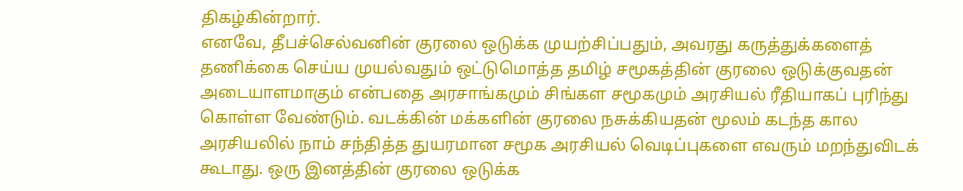திகழ்கின்றார்.
எனவே, தீபச்செல்வனின் குரலை ஒடுக்க முயற்சிப்பதும், அவரது கருத்துக்களைத் தணிக்கை செய்ய முயல்வதும் ஒட்டுமொத்த தமிழ் சமூகத்தின் குரலை ஒடுக்குவதன் அடையாளமாகும் என்பதை அரசாங்கமும் சிங்கள சமூகமும் அரசியல் ரீதியாகப் புரிந்து கொள்ள வேண்டும். வடக்கின் மக்களின் குரலை நசுக்கியதன் மூலம் கடந்த கால அரசியலில் நாம் சந்தித்த துயரமான சமூக அரசியல் வெடிப்புகளை எவரும் மறந்துவிடக் கூடாது. ஒரு இனத்தின் குரலை ஒடுக்க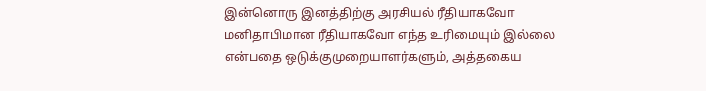இன்னொரு இனத்திற்கு அரசியல் ரீதியாகவோ மனிதாபிமான ரீதியாகவோ எந்த உரிமையும் இல்லை என்பதை ஒடுக்குமுறையாளர்களும், அத்தகைய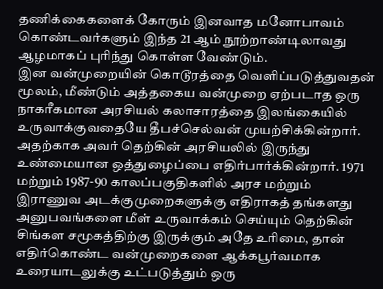தணிக்கைகளைக் கோரும் இனவாத மனோபாவம் கொண்டவர்களும் இந்த 21 ஆம் நூற்றாண்டிலாவது ஆழமாகப் புரிந்து கொள்ள வேண்டும்.
இன வன்முறையின் கொடூரத்தை வெளிப்படுத்துவதன் மூலம், மீண்டும் அத்தகைய வன்முறை ஏற்படாத ஒரு நாகரீகமான அரசியல் கலாசாரத்தை இலங்கையில் உருவாக்குவதையே தீபச்செல்வன் முயற்சிக்கின்றார். அதற்காக அவர் தெற்கின் அரசியலில் இருந்து உண்மையான ஒத்துழைப்பை எதிர்பார்க்கின்றார். 1971 மற்றும் 1987-90 காலப்பகுதிகளில் அரச மற்றும் இராணுவ அடக்குமுறைகளுக்கு எதிராகத் தங்களது அனுபவங்களை மீள் உருவாக்கம் செய்யும் தெற்கின் சிங்கள சமூகத்திற்கு இருக்கும் அதே உரிமை, தான் எதிர்கொண்ட வன்முறைகளை ஆக்கபூர்வமாக உரையாடலுக்கு உட்படுத்தும் ஒரு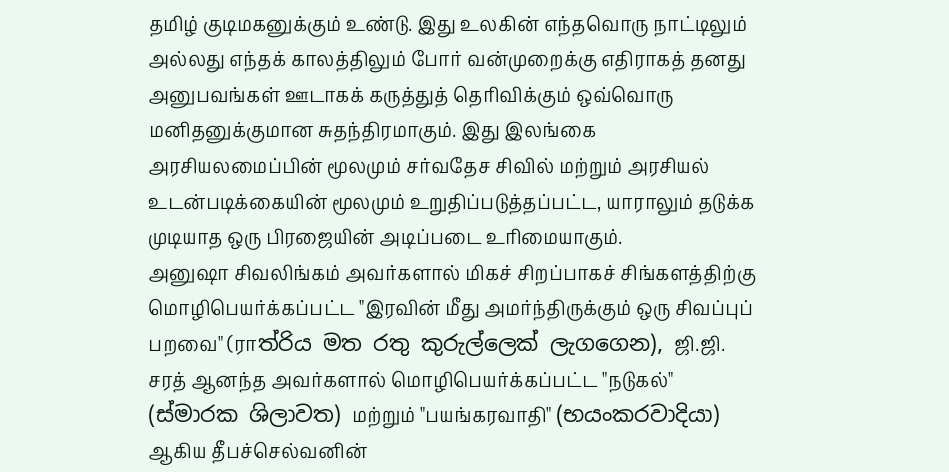தமிழ் குடிமகனுக்கும் உண்டு. இது உலகின் எந்தவொரு நாட்டிலும் அல்லது எந்தக் காலத்திலும் போர் வன்முறைக்கு எதிராகத் தனது அனுபவங்கள் ஊடாகக் கருத்துத் தெரிவிக்கும் ஒவ்வொரு மனிதனுக்குமான சுதந்திரமாகும். இது இலங்கை அரசியலமைப்பின் மூலமும் சர்வதேச சிவில் மற்றும் அரசியல் உடன்படிக்கையின் மூலமும் உறுதிப்படுத்தப்பட்ட, யாராலும் தடுக்க முடியாத ஒரு பிரஜையின் அடிப்படை உரிமையாகும்.
அனுஷா சிவலிங்கம் அவர்களால் மிகச் சிறப்பாகச் சிங்களத்திற்கு மொழிபெயர்க்கப்பட்ட "இரவின் மீது அமர்ந்திருக்கும் ஒரு சிவப்புப் பறவை" (ராත්රිය මත රතු කුරුල්ලෙක් ලැගගෙන), ஜி.ஜி. சரத் ஆனந்த அவர்களால் மொழிபெயர்க்கப்பட்ட "நடுகல்" (ස්මාරක ශිලාවත) மற்றும் "பயங்கரவாதி" (භයංකරවාදියා) ஆகிய தீபச்செல்வனின்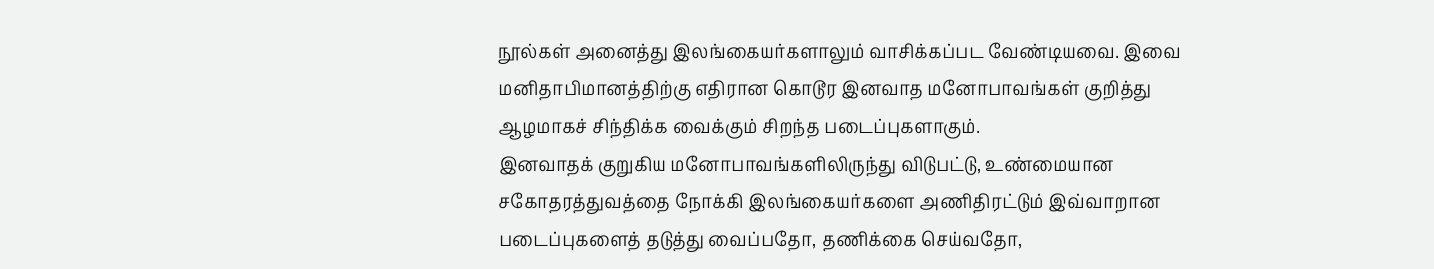நூல்கள் அனைத்து இலங்கையர்களாலும் வாசிக்கப்பட வேண்டியவை. இவை மனிதாபிமானத்திற்கு எதிரான கொடூர இனவாத மனோபாவங்கள் குறித்து ஆழமாகச் சிந்திக்க வைக்கும் சிறந்த படைப்புகளாகும்.
இனவாதக் குறுகிய மனோபாவங்களிலிருந்து விடுபட்டு, உண்மையான சகோதரத்துவத்தை நோக்கி இலங்கையர்களை அணிதிரட்டும் இவ்வாறான படைப்புகளைத் தடுத்து வைப்பதோ, தணிக்கை செய்வதோ,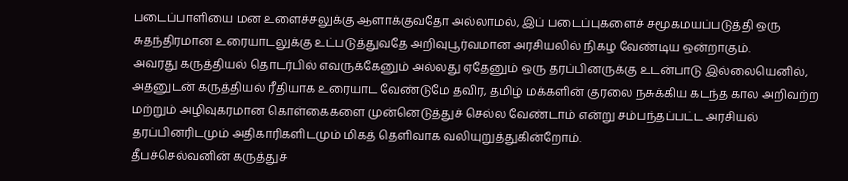படைப்பாளியை மன உளைச்சலுக்கு ஆளாக்குவதோ அல்லாமல், இப் படைப்புகளைச் சமூகமயப்படுத்தி ஒரு சுதந்திரமான உரையாடலுக்கு உட்படுத்துவதே அறிவுபூர்வமான அரசியலில் நிகழ வேண்டிய ஒன்றாகும்.
அவரது கருத்தியல் தொடர்பில் எவருக்கேனும் அல்லது ஏதேனும் ஒரு தரப்பினருக்கு உடன்பாடு இல்லையெனில், அதனுடன் கருத்தியல் ரீதியாக உரையாட வேண்டுமே தவிர, தமிழ் மக்களின் குரலை நசுக்கிய கடந்த கால அறிவற்ற மற்றும் அழிவுகரமான கொள்கைகளை முன்னெடுத்துச் செல்ல வேண்டாம் என்று சம்பந்தப்பட்ட அரசியல் தரப்பினரிடமும் அதிகாரிகளிடமும் மிகத் தெளிவாக வலியுறுத்துகின்றோம்.
தீபச்செல்வனின் கருத்துச்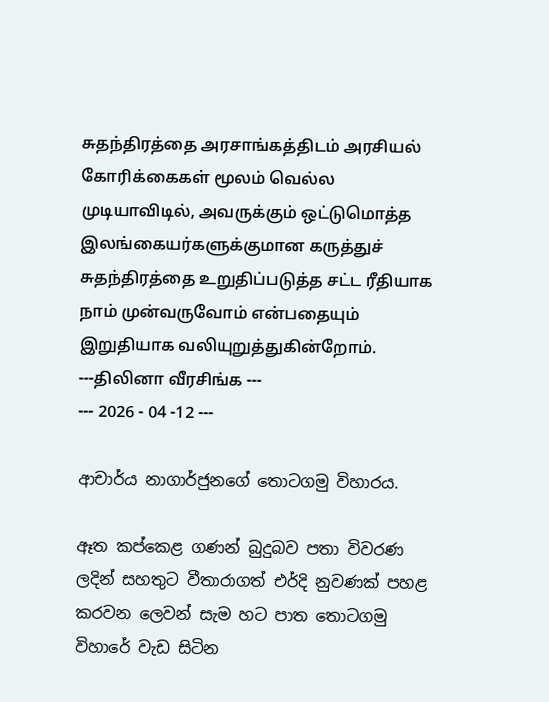சுதந்திரத்தை அரசாங்கத்திடம் அரசியல் கோரிக்கைகள் மூலம் வெல்ல முடியாவிடில், அவருக்கும் ஒட்டுமொத்த இலங்கையர்களுக்குமான கருத்துச் சுதந்திரத்தை உறுதிப்படுத்த சட்ட ரீதியாக நாம் முன்வருவோம் என்பதையும் இறுதியாக வலியுறுத்துகின்றோம்.
---திலினா வீரசிங்க ---
--- 2026 - 04 -12 ---

ආචාර්ය නාගාර්ජුනගේ තොටගමු විහාරය.

ඈත කප්කෙළ ගණන් බුදුබව පතා විවරණ ලදින් සහතුට වීතාරාගත් එර්දි නුවණක් පහළ කරවන ලෙවන් සැම හට පාත තොටගමු විහාරේ වැඩ සිටින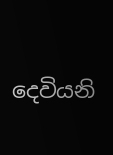දෙවියනි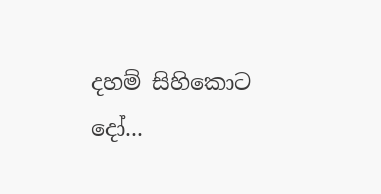දහම් සිහිකොට දෝ...